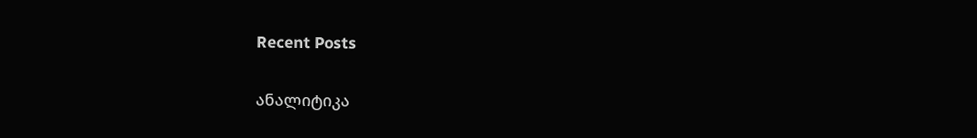Recent Posts

ანალიტიკა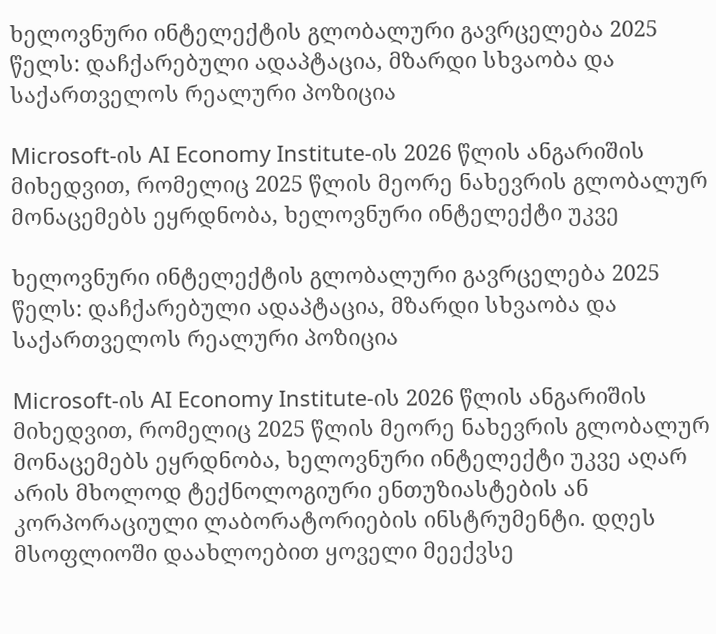ხელოვნური ინტელექტის გლობალური გავრცელება 2025 წელს: დაჩქარებული ადაპტაცია, მზარდი სხვაობა და საქართველოს რეალური პოზიცია

Microsoft-ის AI Economy Institute-ის 2026 წლის ანგარიშის მიხედვით, რომელიც 2025 წლის მეორე ნახევრის გლობალურ მონაცემებს ეყრდნობა, ხელოვნური ინტელექტი უკვე

ხელოვნური ინტელექტის გლობალური გავრცელება 2025 წელს: დაჩქარებული ადაპტაცია, მზარდი სხვაობა და საქართველოს რეალური პოზიცია

Microsoft-ის AI Economy Institute-ის 2026 წლის ანგარიშის მიხედვით, რომელიც 2025 წლის მეორე ნახევრის გლობალურ მონაცემებს ეყრდნობა, ხელოვნური ინტელექტი უკვე აღარ არის მხოლოდ ტექნოლოგიური ენთუზიასტების ან კორპორაციული ლაბორატორიების ინსტრუმენტი. დღეს მსოფლიოში დაახლოებით ყოველი მეექვსე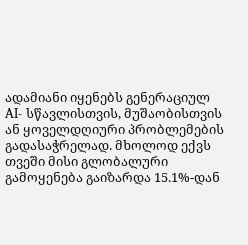ადამიანი იყენებს გენერაციულ AI- სწავლისთვის, მუშაობისთვის ან ყოველდღიური პრობლემების გადასაჭრელად. მხოლოდ ექვს თვეში მისი გლობალური გამოყენება გაიზარდა 15.1%-დან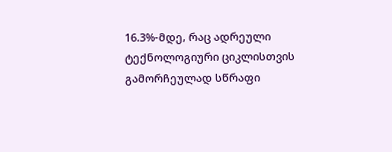16.3%-მდე, რაც ადრეული ტექნოლოგიური ციკლისთვის გამორჩეულად სწრაფი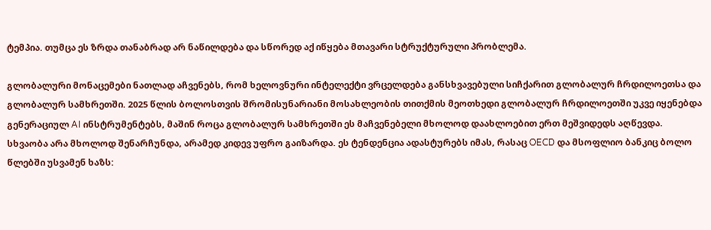ტემპია. თუმცა ეს ზრდა თანაბრად არ ნაწილდება და სწორედ აქ იწყება მთავარი სტრუქტურული პრობლემა.

გლობალური მონაცემები ნათლად აჩვენებს, რომ ხელოვნური ინტელექტი ვრცელდება განსხვავებული სიჩქარით გლობალურ ჩრდილოეთსა და გლობალურ სამხრეთში. 2025 წლის ბოლოსთვის შრომისუნარიანი მოსახლეობის თითქმის მეოთხედი გლობალურ ჩრდილოეთში უკვე იყენებდა გენერაციულ AI ინსტრუმენტებს, მაშინ როცა გლობალურ სამხრეთში ეს მაჩვენებელი მხოლოდ დაახლოებით ერთ მეშვიდედს აღწევდა. სხვაობა არა მხოლოდ შენარჩუნდა, არამედ კიდევ უფრო გაიზარდა. ეს ტენდენცია ადასტურებს იმას, რასაც OECD და მსოფლიო ბანკიც ბოლო წლებში უსვამენ ხაზს: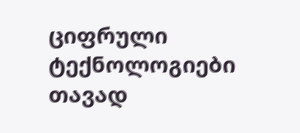ციფრული ტექნოლოგიები თავად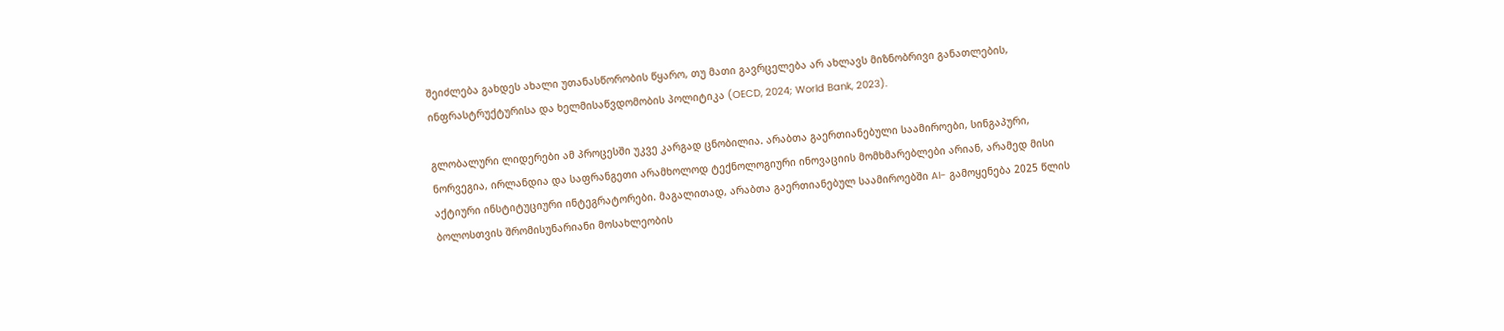შეიძლება გახდეს ახალი უთანასწორობის წყარო, თუ მათი გავრცელება არ ახლავს მიზნობრივი განათლების, ინფრასტრუქტურისა და ხელმისაწვდომობის პოლიტიკა (OECD, 2024; World Bank, 2023).

გლობალური ლიდერები ამ პროცესში უკვე კარგად ცნობილია. არაბთა გაერთიანებული საამიროები, სინგაპური, ნორვეგია, ირლანდია და საფრანგეთი არამხოლოდ ტექნოლოგიური ინოვაციის მომხმარებლები არიან, არამედ მისი აქტიური ინსტიტუციური ინტეგრატორები. მაგალითად, არაბთა გაერთიანებულ საამიროებში AI- გამოყენება 2025 წლის ბოლოსთვის შრომისუნარიანი მოსახლეობის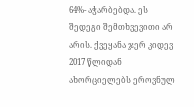64%- აჭარბებდა. ეს შედეგი შემთხვევითი არ არის. ქვეყანა ჯერ კიდევ 2017 წლიდან ახორციელებს ეროვნულ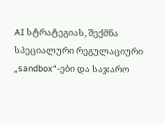AI სტრატეგიას, შექმნა სპეციალური რეგულაციური „sandbox“-ები და საჯარო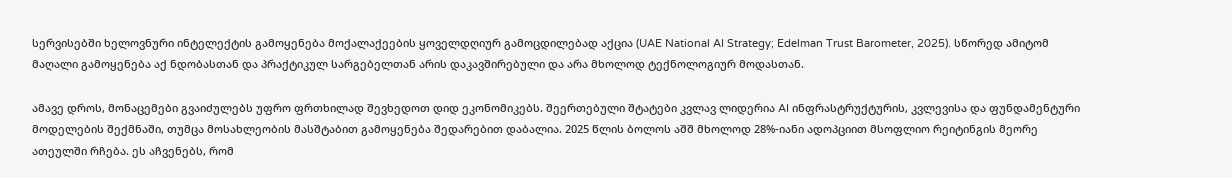სერვისებში ხელოვნური ინტელექტის გამოყენება მოქალაქეების ყოველდღიურ გამოცდილებად აქცია (UAE National AI Strategy; Edelman Trust Barometer, 2025). სწორედ ამიტომ მაღალი გამოყენება აქ ნდობასთან და პრაქტიკულ სარგებელთან არის დაკავშირებული და არა მხოლოდ ტექნოლოგიურ მოდასთან.

ამავე დროს, მონაცემები გვაიძულებს უფრო ფრთხილად შევხედოთ დიდ ეკონომიკებს. შეერთებული შტატები კვლავ ლიდერია AI ინფრასტრუქტურის, კვლევისა და ფუნდამენტური მოდელების შექმნაში, თუმცა მოსახლეობის მასშტაბით გამოყენება შედარებით დაბალია. 2025 წლის ბოლოს აშშ მხოლოდ 28%-იანი ადოპციით მსოფლიო რეიტინგის მეორე ათეულში რჩება. ეს აჩვენებს, რომ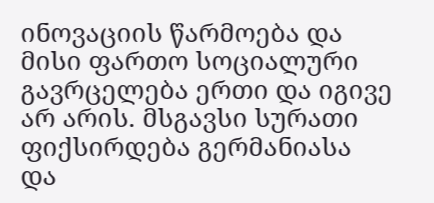ინოვაციის წარმოება და მისი ფართო სოციალური გავრცელება ერთი და იგივე არ არის. მსგავსი სურათი ფიქსირდება გერმანიასა და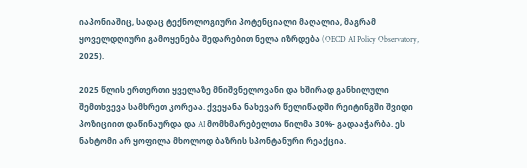იაპონიაშიც, სადაც ტექნოლოგიური პოტენციალი მაღალია, მაგრამ ყოველდღიური გამოყენება შედარებით ნელა იზრდება (OECD AI Policy Observatory, 2025).

2025 წლის ერთერთი ყველაზე მნიშვნელოვანი და ხშირად განხილული შემთხვევა სამხრეთ კორეაა. ქვეყანა ნახევარ წელიწადში რეიტინგში შვიდი პოზიციით დაწინაურდა და AI მომხმარებელთა წილმა 30%- გადააჭარბა. ეს ნახტომი არ ყოფილა მხოლოდ ბაზრის სპონტანური რეაქცია.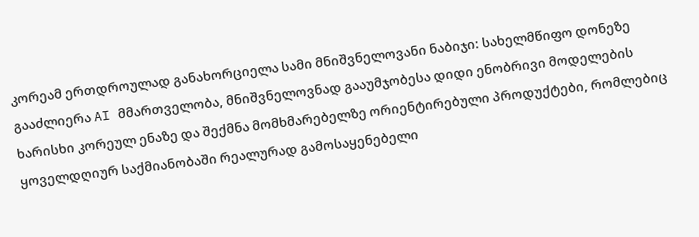კორეამ ერთდროულად განახორციელა სამი მნიშვნელოვანი ნაბიჯი: სახელმწიფო დონეზე გააძლიერა AI მმართველობა, მნიშვნელოვნად გააუმჯობესა დიდი ენობრივი მოდელების ხარისხი კორეულ ენაზე და შექმნა მომხმარებელზე ორიენტირებული პროდუქტები, რომლებიც ყოველდღიურ საქმიანობაში რეალურად გამოსაყენებელი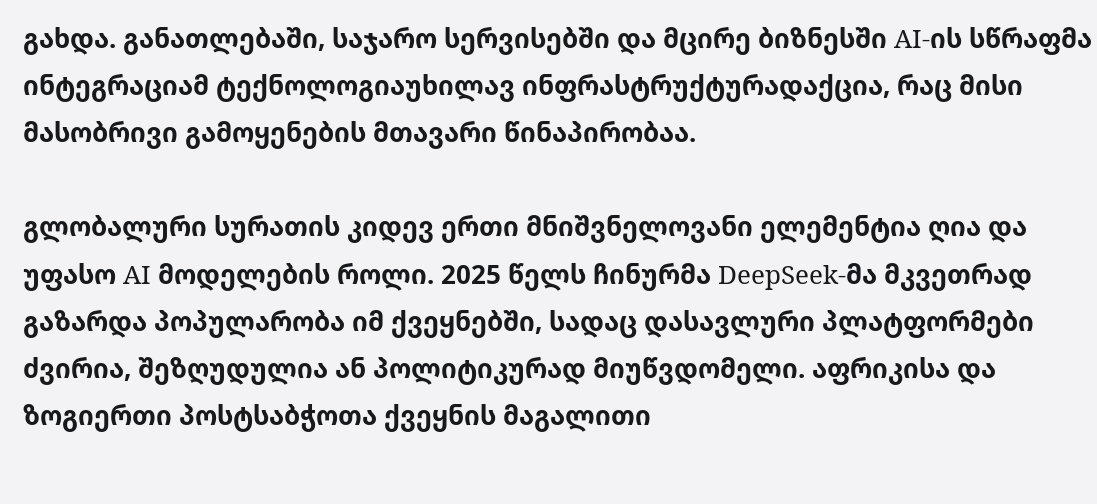გახდა. განათლებაში, საჯარო სერვისებში და მცირე ბიზნესში AI-ის სწრაფმა ინტეგრაციამ ტექნოლოგიაუხილავ ინფრასტრუქტურადაქცია, რაც მისი მასობრივი გამოყენების მთავარი წინაპირობაა.

გლობალური სურათის კიდევ ერთი მნიშვნელოვანი ელემენტია ღია და უფასო AI მოდელების როლი. 2025 წელს ჩინურმა DeepSeek-მა მკვეთრად გაზარდა პოპულარობა იმ ქვეყნებში, სადაც დასავლური პლატფორმები ძვირია, შეზღუდულია ან პოლიტიკურად მიუწვდომელი. აფრიკისა და ზოგიერთი პოსტსაბჭოთა ქვეყნის მაგალითი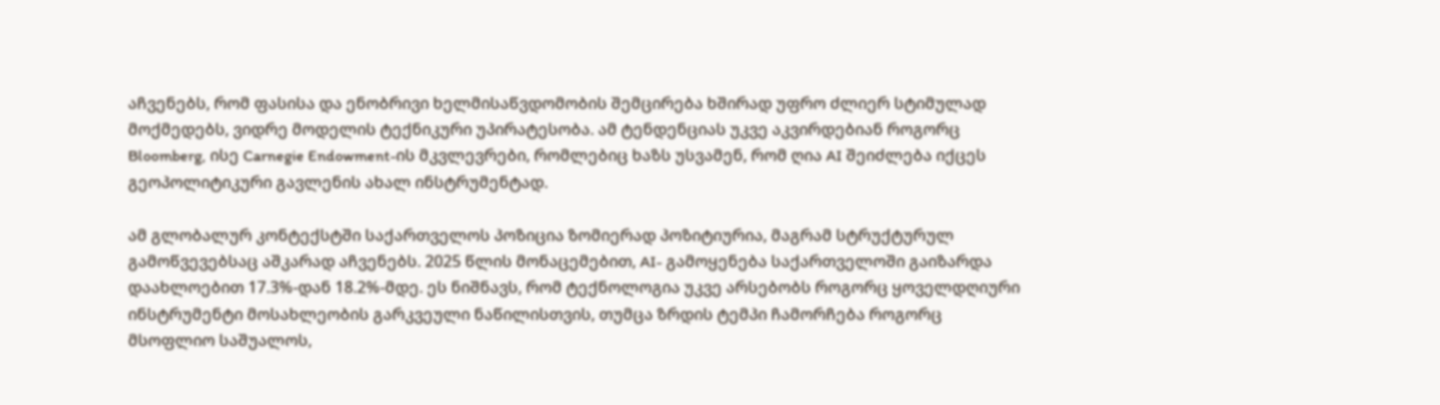აჩვენებს, რომ ფასისა და ენობრივი ხელმისაწვდომობის შემცირება ხშირად უფრო ძლიერ სტიმულად მოქმედებს, ვიდრე მოდელის ტექნიკური უპირატესობა. ამ ტენდენციას უკვე აკვირდებიან როგორც Bloomberg, ისე Carnegie Endowment-ის მკვლევრები, რომლებიც ხაზს უსვამენ, რომ ღია AI შეიძლება იქცეს გეოპოლიტიკური გავლენის ახალ ინსტრუმენტად.

ამ გლობალურ კონტექსტში საქართველოს პოზიცია ზომიერად პოზიტიურია, მაგრამ სტრუქტურულ გამოწვევებსაც აშკარად აჩვენებს. 2025 წლის მონაცემებით, AI- გამოყენება საქართველოში გაიზარდა დაახლოებით 17.3%-დან 18.2%-მდე. ეს ნიშნავს, რომ ტექნოლოგია უკვე არსებობს როგორც ყოველდღიური ინსტრუმენტი მოსახლეობის გარკვეული ნაწილისთვის, თუმცა ზრდის ტემპი ჩამორჩება როგორც მსოფლიო საშუალოს,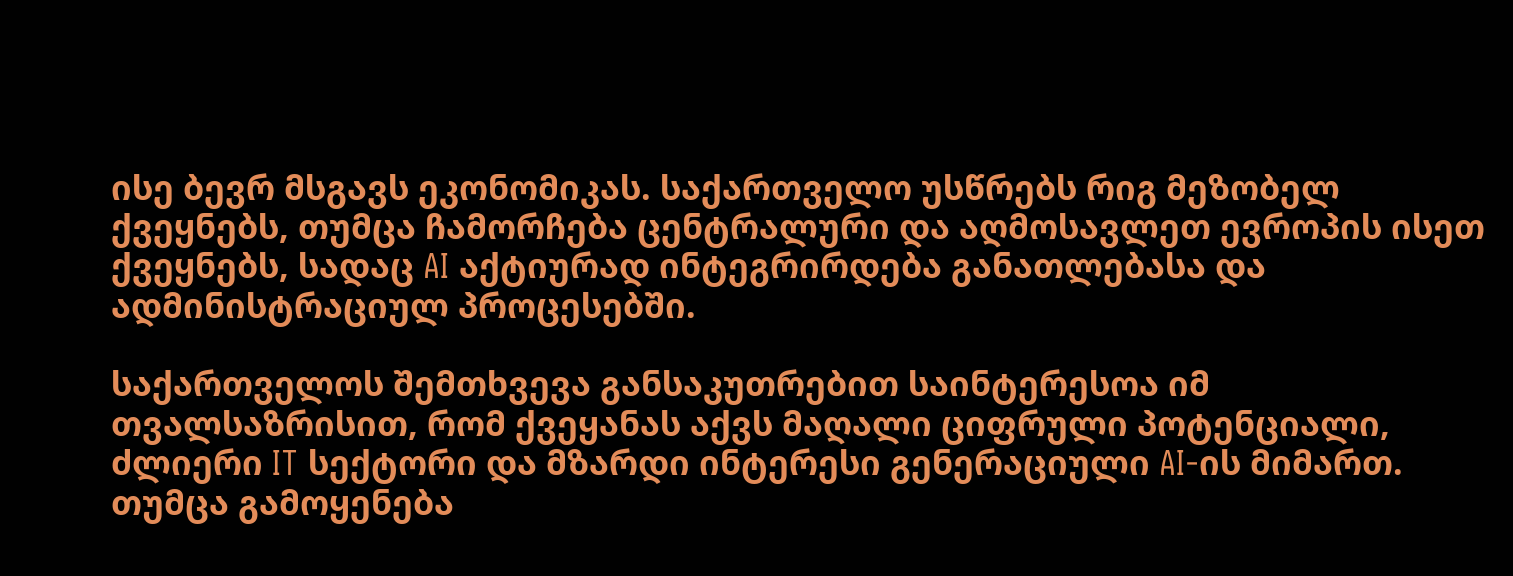ისე ბევრ მსგავს ეკონომიკას. საქართველო უსწრებს რიგ მეზობელ ქვეყნებს, თუმცა ჩამორჩება ცენტრალური და აღმოსავლეთ ევროპის ისეთ ქვეყნებს, სადაც AI აქტიურად ინტეგრირდება განათლებასა და ადმინისტრაციულ პროცესებში.

საქართველოს შემთხვევა განსაკუთრებით საინტერესოა იმ თვალსაზრისით, რომ ქვეყანას აქვს მაღალი ციფრული პოტენციალი, ძლიერი IT სექტორი და მზარდი ინტერესი გენერაციული AI-ის მიმართ. თუმცა გამოყენება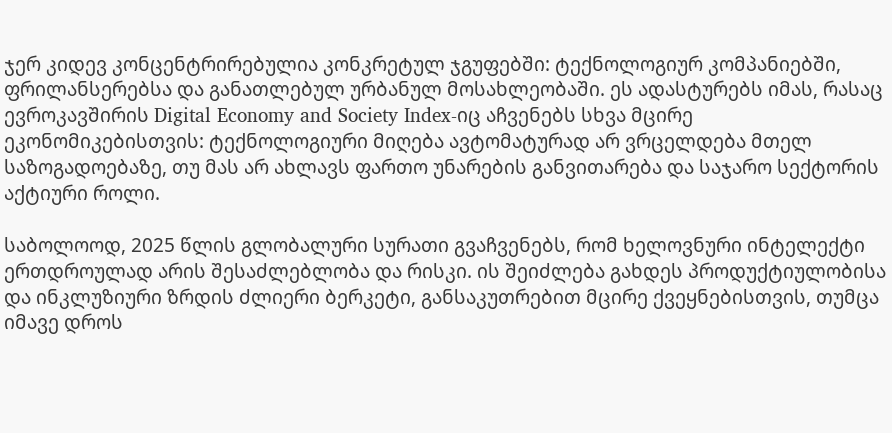ჯერ კიდევ კონცენტრირებულია კონკრეტულ ჯგუფებში: ტექნოლოგიურ კომპანიებში, ფრილანსერებსა და განათლებულ ურბანულ მოსახლეობაში. ეს ადასტურებს იმას, რასაც ევროკავშირის Digital Economy and Society Index-იც აჩვენებს სხვა მცირე ეკონომიკებისთვის: ტექნოლოგიური მიღება ავტომატურად არ ვრცელდება მთელ საზოგადოებაზე, თუ მას არ ახლავს ფართო უნარების განვითარება და საჯარო სექტორის აქტიური როლი.

საბოლოოდ, 2025 წლის გლობალური სურათი გვაჩვენებს, რომ ხელოვნური ინტელექტი ერთდროულად არის შესაძლებლობა და რისკი. ის შეიძლება გახდეს პროდუქტიულობისა და ინკლუზიური ზრდის ძლიერი ბერკეტი, განსაკუთრებით მცირე ქვეყნებისთვის, თუმცა იმავე დროს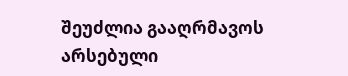შეუძლია გააღრმავოს არსებული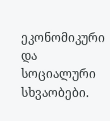ეკონომიკური და სოციალური სხვაობები.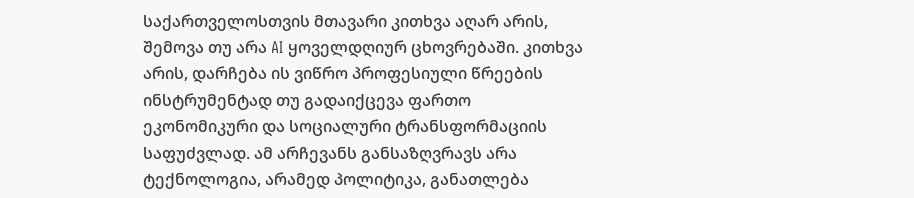საქართველოსთვის მთავარი კითხვა აღარ არის, შემოვა თუ არა AI ყოველდღიურ ცხოვრებაში. კითხვა არის, დარჩება ის ვიწრო პროფესიული წრეების ინსტრუმენტად თუ გადაიქცევა ფართო ეკონომიკური და სოციალური ტრანსფორმაციის საფუძვლად. ამ არჩევანს განსაზღვრავს არა ტექნოლოგია, არამედ პოლიტიკა, განათლება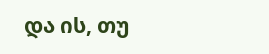და ის, თუ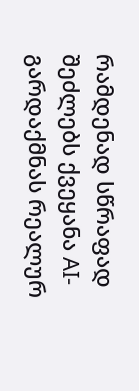რამდენად სწრაფად შეძლებს ქვეყანა AI- გარდაქმნას რეალურ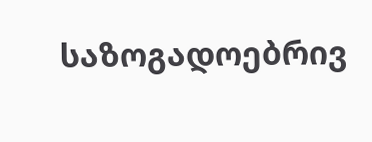საზოგადოებრივ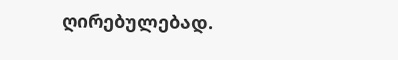ღირებულებად.